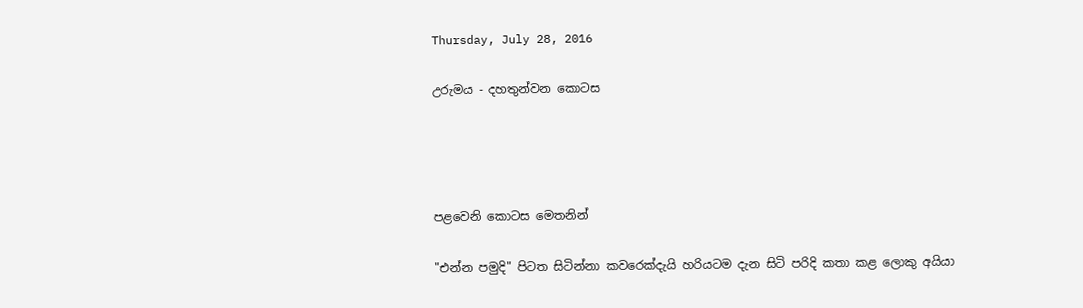Thursday, July 28, 2016

උරුමය - දහතුන්වන කොටස




පළවෙනි කොටස මෙතනින්

"එන්න පමුදි" පිටත සිටින්නා කවරෙක්දැයි හරියටම දැන සිටි පරිදි කතා කළ ලොකු අයියා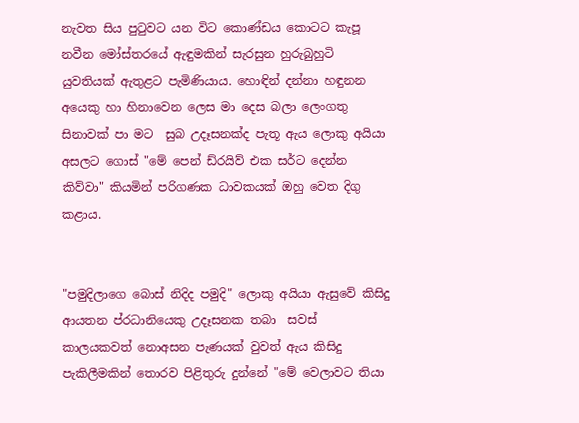නැවත සිය පුටුවට යන විට කොණ්ඩය කොටට කැපූ නවීන මෝස්තරයේ ඇඳුමකින් සැරසුන හුරුබුහුටි යුවතියක් ඇතුළට පැමිණියාය. හොඳින් දන්නා හඳුනන අයෙකු හා හිනාවෙන ලෙස මා දෙස බලා ලෙංගතු සිනාවක් පා මට  සුබ උදෑසනක්ද පැතූ ඇය ලොකු අයියා අසලට ගොස් "මේ පෙන් ඩ්රයිව් එක සර්ට දෙන්න කිව්වා" කියමින් පරිගණක ධාවකයක් ඔහු වෙත දිගු කළාය.


"පමුදිලාගෙ බොස් නිදිද පමුදි" ලොකු අයියා ඇසුවේ කිසිදු ආයතන ප්රධානියෙකු උදෑසනක තබා  සවස් කාලයකවත් නොඅසන පැණයක් වුවත් ඇය කිසිදු පැකිලීමකින් තොරව පිළිතුරු දුන්නේ "මේ වෙලාවට තියා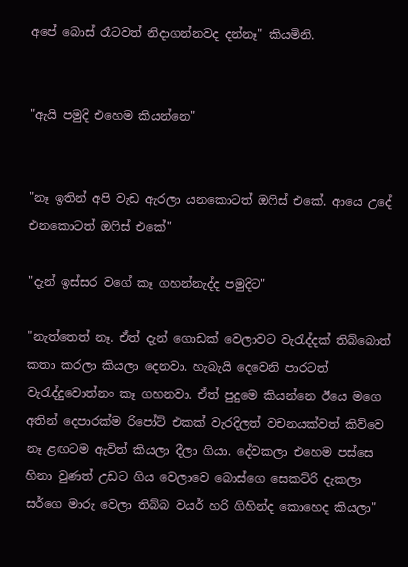අපේ බොස් රෑටවත් නිදාගන්නවද දන්නෑ" කියමිනි.


"ඇයි පමුදි එහෙම කියන්නෙ"


"නෑ ඉතින් අපි වැඩ ඇරලා යනකොටත් ඔෆිස් එකේ. ආයෙ උදේ එනකොටත් ඔෆිස් එකේ"

"දැන් ඉස්සර වගේ කෑ ගහන්නැද්ද පමුදිට"

"නැත්තෙත් නෑ. ඒත් දැන් ගොඩක් වෙලාවට වැරැද්දක් තිබ්බොත් කතා කරලා කියලා දෙනවා. හැබැයි දෙවෙනි පාරටත් වැරැද්දුවොත්නං කෑ ගහනවා. ඒත් පුදුමෙ කියන්නෙ ඊයෙ මගෙ අතින් දෙපාරක්ම රිපෝට් එකක් වැරදිලත් වචනයක්වත් කිව්වෙ නෑ ළඟටම ඇවිත් කියලා දීලා ගියා. දේවකලා එහෙම පස්සෙ හිනා වුණත් උඩට ගිය වෙලාවෙ බොස්ගෙ සෙකට්රි දැකලා සර්ගෙ මාරු වෙලා තිබ්බ වයර් හරි ගිහින්ද කොහෙද කියලා"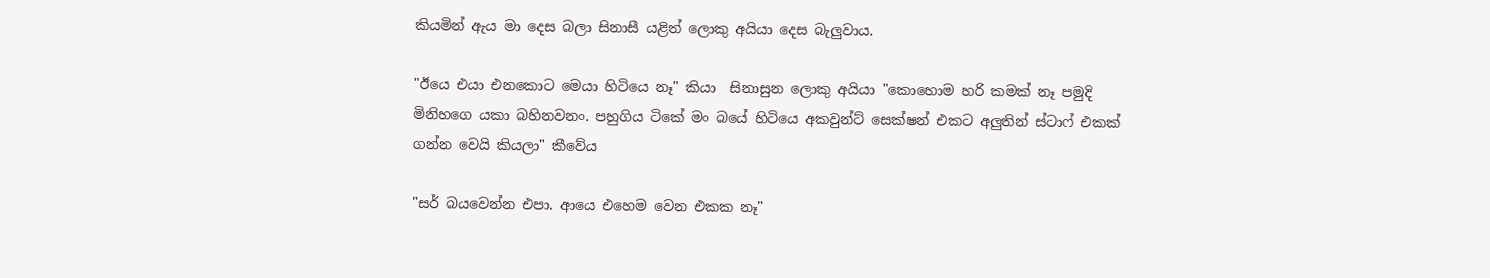කියමින් ඇය මා දෙස බලා සිනාසී යළිත් ලොකු අයියා දෙස බැලුවාය.

"ඊයෙ එයා එනකොට මෙයා හිටියෙ නෑ" කියා  සිනාසුන ලොකු අයියා "කොහොම හරි කමක් නෑ පමුදි මිනිහගෙ යකා බහිනවනං. පහුගිය ටිකේ මං බයේ හිටියෙ අකවුන්ට් සෙක්ෂන් එකට අලුතින් ස්ටාෆ් එකක් ගන්න වෙයි කියලා" කීවේය

"සර් බයවෙන්න එපා. ආයෙ එහෙම වෙන එකක නෑ"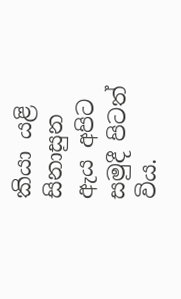කියා යළි සිනාසුන ඇය අපිට සමුදී පිටත් විය.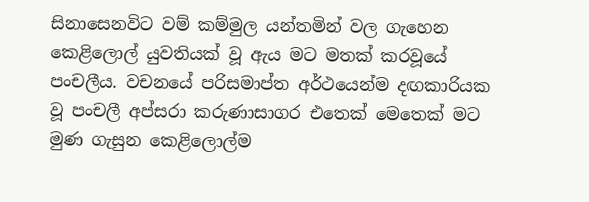සිනාසෙනවිට වම් කම්මුල යන්තමින් වල ගැහෙන කෙළිලොල් යුවතියක් වූ ඇය මට මතක් කරවූයේ පංචලීය. වචනයේ පරිසමාප්ත අර්ථයෙන්ම දඟකාරියක වූ පංචලී අප්සරා කරුණාසාගර එතෙක් මෙතෙක් මට මුණ ගැසුන කෙළිලොල්ම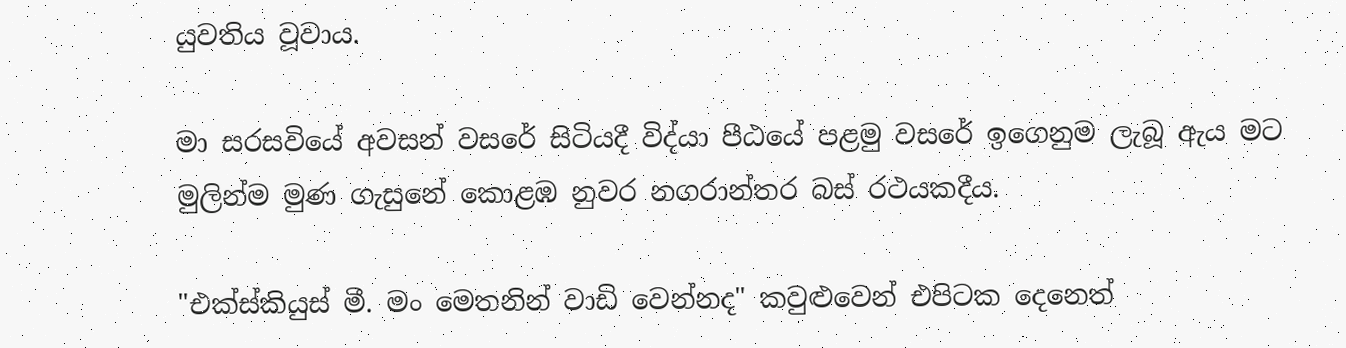යුවතිය වූවාය.

මා සරසවියේ අවසන් වසරේ සිටියදී විද්යා පීඨයේ පළමු වසරේ ඉගෙනුම ලැබූ ඇය මට මුලින්ම මුණ ගැසුනේ කොළඹ නුවර නගරාන්තර බස් රථයකදීය.

"එක්ස්කියුස් මී. මං මෙතනින් වාඩි වෙන්නද" කවුළුවෙන් එපිටක දෙනෙත්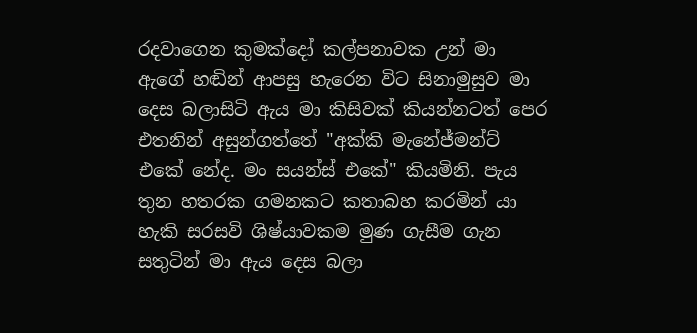රදවාගෙන කුමක්දෝ කල්පනාවක උන් මා ඇගේ හඬින් ආපසු හැරෙන විට සිනාමුසුව මා දෙස බලාසිටි ඇය මා කිසිවක් කියන්නටත් පෙර එතනින් අසුන්ගත්තේ "අක්කි මැනේජ්මන්ට් එකේ නේද. මං සයන්ස් එකේ" කියමිනි. පැය තුන හතරක ගමනකට කතාබහ කරමින් යා හැකි සරසවි ශිෂ්යාවකම මුණ ගැසීම ගැන සතුටින් මා ඇය දෙස බලා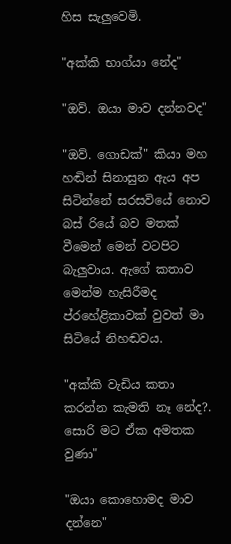හිස සැලුවෙමි.

"අක්කි භාග්යා නේද"

"ඔව්. ඔයා මාව දන්නවද"

"ඔව්. ගොඩක්" කියා මහ හඬින් සිනාසුන ඇය අප සිටින්නේ සරසවියේ නොව බස් රියේ බව මතක් වීමෙන් මෙන් වටපිට බැලුවාය. ඇගේ කතාව මෙන්ම හැසිරීමද ප්රහේළිකාවක් වුවත් මා සිටියේ නිහඬවය.

"අක්කි වැඩිය කතා කරන්න කැමති නෑ නේද?. සොරි මට ඒක අමතක වුණා"

"ඔයා කොහොමද මාව දන්නෙ"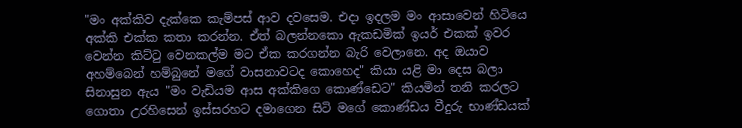"මං අක්කිව දැක්කෙ කැම්පස් ආව දවසෙම. එදා ඉදලම මං ආසාවෙන් හිටියෙ අක්කි එක්ක කතා කරන්න. ඒත් බලන්නකො ඇකඩමික් ඉයර් එකක් ඉවර වෙන්න කිට්ටු වෙනකල්ම මට ඒක කරගන්න බැරි වෙලානෙ. අද ඔයාව අහම්බෙන් හම්බුනේ මගේ වාසනාවටද කොහෙද" කියා යළි මා දෙස බලා සිනාසුන ඇය "මං වැඩියම ආස අක්කිගෙ කොණ්ඩෙට" කියමින් තනි කරලට ගොතා උරහිසෙන් ඉස්සරහට දමාගෙන සිටි මගේ කොණ්ඩය වීදුරු භාණ්ඩයක්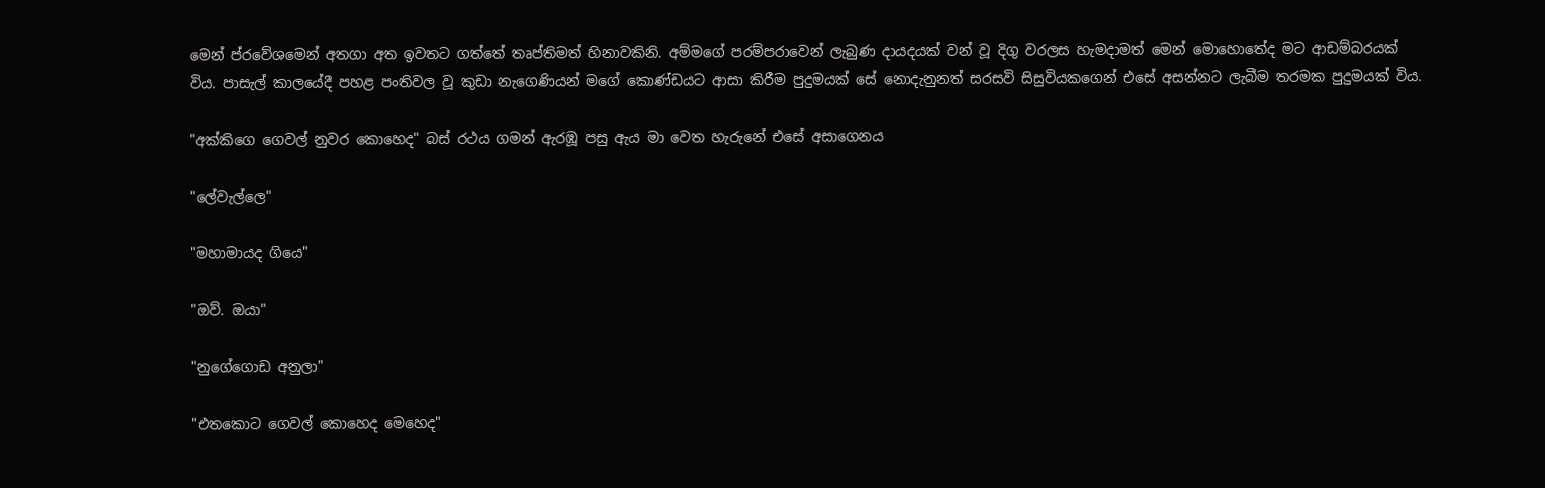මෙන් ප්රවේශමෙන් අතගා අත ඉවතට ගත්තේ තෘප්තිමත් හිනාවකිනි. අම්මගේ පරම්පරාවෙන් ලැබුණ දායදයක් වන් වූ දිගු වරලස හැමදාමත් මෙන් මොහොතේද මට ආඩම්බරයක් විය. පාසැල් කාලයේදී පහළ පංතිවල වූ කුඩා නැගෙණියන් මගේ කොණ්ඩයට ආසා කිරීම පුදුමයක් සේ නොදැනුනත් සරසවි සිසුවියකගෙන් එසේ අසන්නට ලැබීම තරමක පුදුමයක් විය.

"අක්කිගෙ ගෙවල් නුවර කොහෙද" බස් රථය ගමන් ඇරඹූ පසු ඇය මා වෙත හැරුනේ එසේ අසාගෙනය

"ලේවැල්ලෙ"

"මහාමායද ගියෙ"

"ඔව්. ඔයා"

"නුගේගොඩ අනුලා"

"එතකොට ගෙවල් කොහෙද මෙහෙද"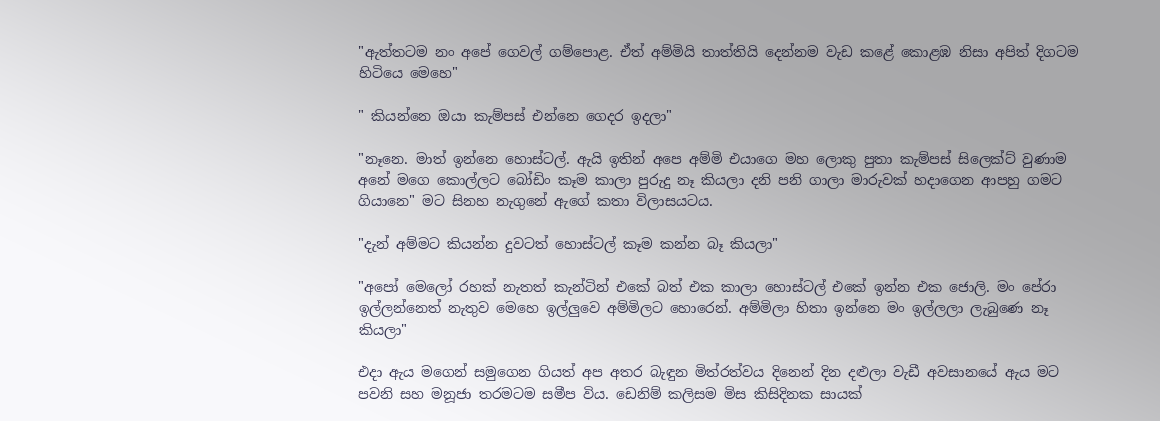"ඇත්තටම නං අපේ ගෙවල් ගම්පොළ. ඒත් අම්මියි තාත්තියි දෙන්නම වැඩ කළේ කොළඹ නිසා අපිත් දිගටම හිටියෙ මෙහෙ"

" කියන්නෙ ඔයා කැම්පස් එන්නෙ ගෙදර ඉදලා"

"නෑනෙ. මාත් ඉන්නෙ හොස්ටල්. ඇයි ඉතින් අපෙ අම්මි එයාගෙ මහ ලොකු පුතා කැම්පස් සිලෙක්ට් වුණාම අනේ මගෙ කොල්ලට බෝඩිං කෑම කාලා පුරුදු නෑ කියලා දනි පනි ගාලා මාරුවක් හදාගෙන ආපහු ගමට ගියානෙ" මට සිනහ නැගුනේ ඇගේ කතා විලාසයටය.

"දැන් අම්මට කියන්න දුවටත් හොස්ටල් කෑම කන්න බෑ කියලා"

"අපෝ මෙලෝ රහක් නැතත් කැන්ටින් එකේ බත් එක කාලා හොස්ටල් එකේ ඉන්න එක ජොලි. මං පේරා ඉල්ලන්නෙත් නැතුව මෙහෙ ඉල්ලුවෙ අම්මිලට හොරෙන්. අම්මිලා හිතා ඉන්නෙ මං ඉල්ලලා ලැබුණෙ නෑ කියලා"

එදා ඇය මගෙන් සමුගෙන ගියත් අප අතර බැඳුන මිත්රත්වය දිනෙන් දින දළුලා වැඩී අවසානයේ ඇය මට පවනි සහ මනූජා තරමටම සමීප විය. ඩෙනිම් කලිසම මිස කිසිදිනක සායක්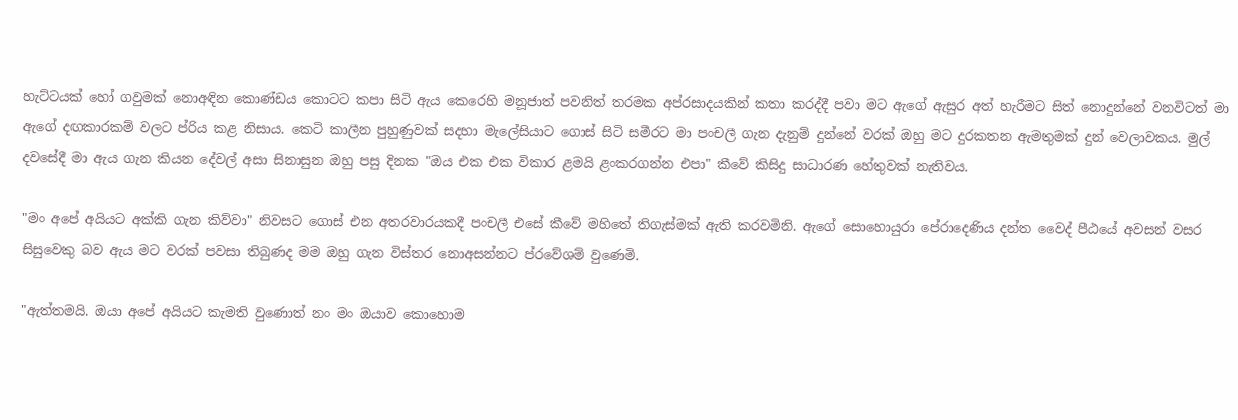හැට්ටයක් හෝ ගවුමක් නොඅඳින කොණ්ඩය කොටට කපා සිටි ඇය කෙරෙහි මනූජාත් පවනිත් තරමක අප්රසාදයකින් කතා කරද්දී පවා මට ඇගේ ඇසුර අත් හැරීමට සිත් නොදුන්නේ වනවිටත් මා ඇගේ දඟකාරකම් වලට ප්රිය කළ නිසාය. කෙටි කාලීන පුහුණුවක් සදහා මැලේසියාට ගොස් සිටි සමීරට මා පංචලී ගැන දැනුම් දුන්නේ වරක් ඔහු මට දුරකතන ඇමතුමක් දුන් වෙලාවකය. මුල් දවසේදී මා ඇය ගැන කියන දේවල් අසා සිනාසුන ඔහු පසු දිනක "ඔය එක එක විකාර ළමයි ළංකරගන්න එපා" කීවේ කිසිදු සාධාරණ හේතුවක් නැතිවය.

"මං අපේ අයියට අක්කි ගැන කිව්වා" නිවසට ගොස් එන අතරවාරයකදී පංචලී එසේ කීවේ මහිතේ තිගැස්මක් ඇති කරවමිනි. ඇගේ සොහොයුරා පේරාදෙණිය දන්ත වෛද් පීඨයේ අවසන් වසර සිසුවෙකු බව ඇය මට වරක් පවසා තිබුණද මම ඔහු ගැන විස්තර නොඅසන්නට ප්රවේශම් වුණෙමි.

"ඇත්තමයි. ඔයා අපේ අයියට කැමති වුණොත් නං මං ඔයාව කොහොම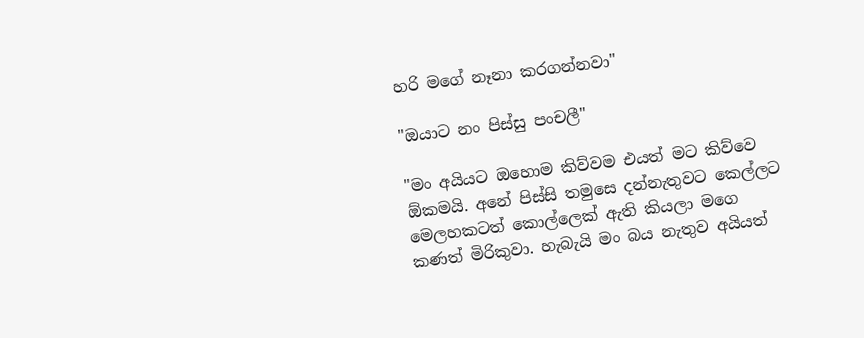හරි මගේ නෑනා කරගන්නවා"

"ඔයාට නං පිස්සු පංචලී"

"මං අයියට ඔහොම කිව්වම එයත් මට කිව්වෙ ඕකමයි. අනේ පිස්සි තමුසෙ දන්නැතුවට කෙල්ලට මෙලහකටත් කොල්ලෙක් ඇති කියලා මගෙ කණත් මිරිකුවා. හැබැයි මං බය නැතුව අයියත්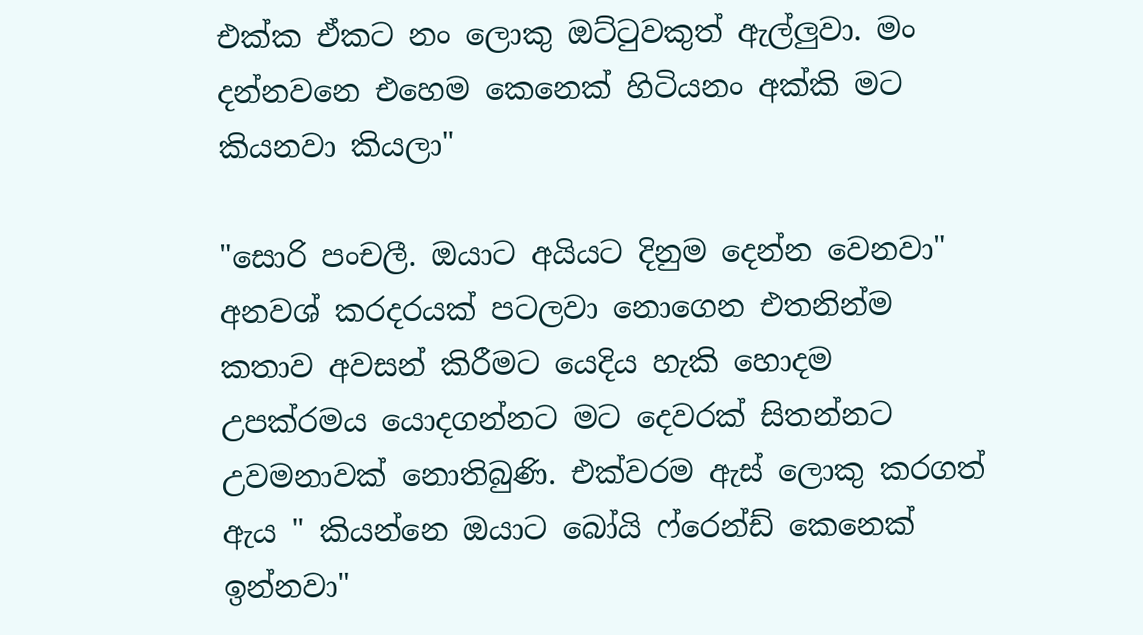එක්ක ඒකට නං ලොකු ඔට්ටුවකුත් ඇල්ලුවා. මං දන්නවනෙ එහෙම කෙනෙක් හිටියනං අක්කි මට කියනවා කියලා"

"සොරි පංචලී. ඔයාට අයියට දිනුම දෙන්න වෙනවා"  අනවශ් කරදරයක් පටලවා නොගෙන එතනින්ම කතාව අවසන් කිරීමට යෙදිය හැකි හොදම උපක්රමය යොදගන්නට මට දෙවරක් සිතන්නට උවමනාවක් නොතිබුණි. එක්වරම ඇස් ලොකු කරගත් ඇය " කියන්නෙ ඔයාට බෝයි ෆ්රෙන්ඩ් කෙනෙක් ඉන්නවා"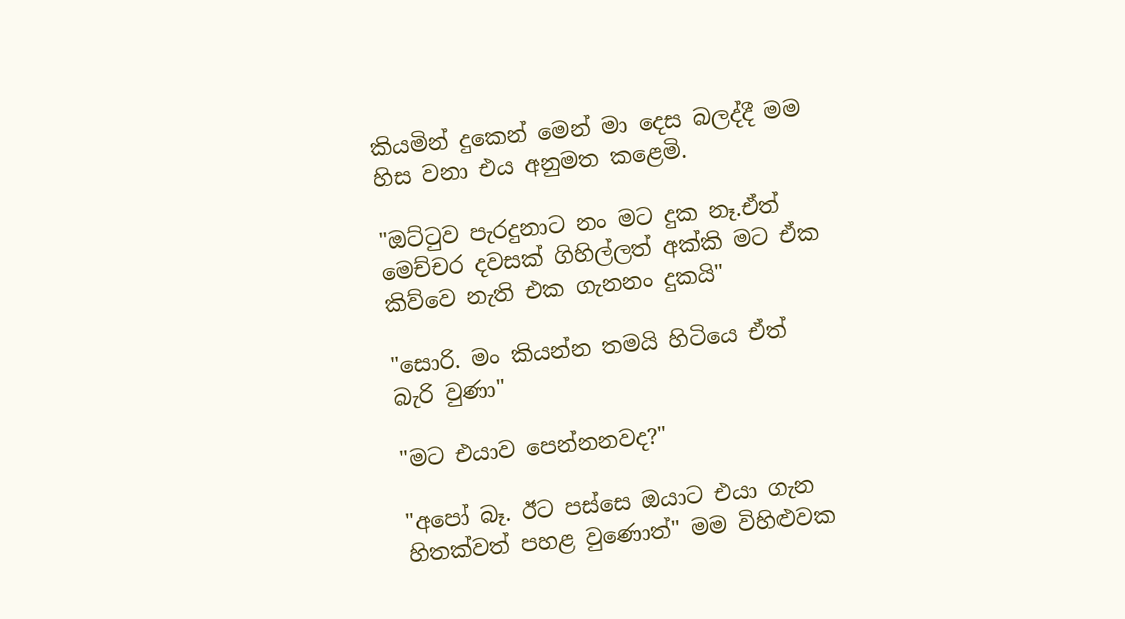කියමින් දුකෙන් මෙන් මා දෙස බලද්දී මම හිස වනා එය අනුමත කළෙමි.

"ඔට්ටුව පැරදුනාට නං මට දුක නෑ.ඒත් මෙච්චර දවසක් ගිහිල්ලත් අක්කි මට ඒක කිව්වෙ නැති එක ගැනනං දුකයි"

"සොරි. මං කියන්න තමයි හිටියෙ ඒත් බැරි වුණා"

"මට එයාව පෙන්නනවද?"

"අපෝ බෑ. ඊට පස්සෙ ඔයාට එයා ගැන හිතක්වත් පහළ වුණොත්" මම විහිළුවක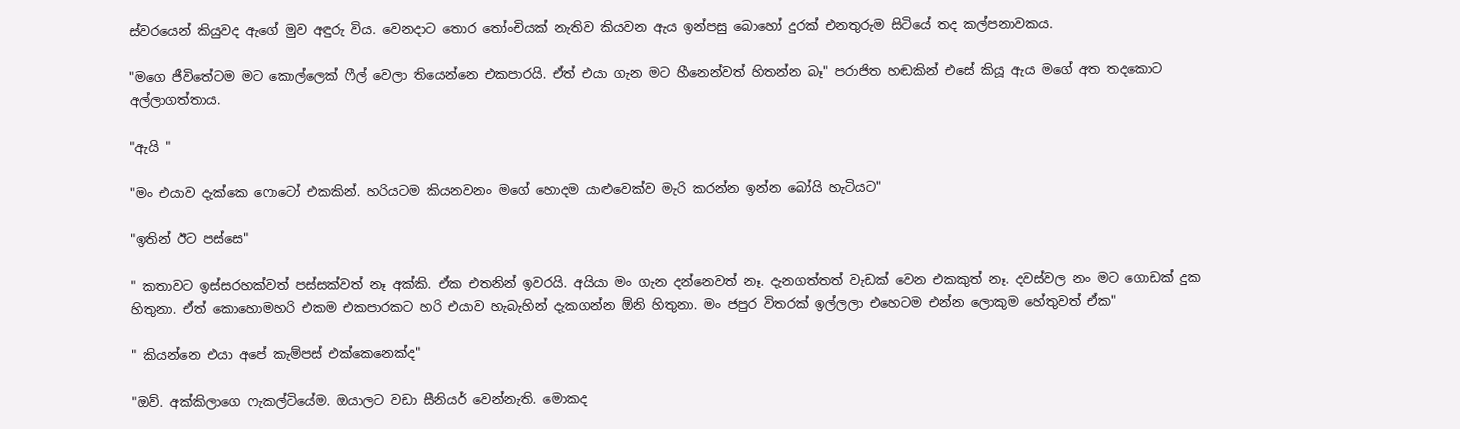ස්වරයෙන් කියුවද ඇගේ මුව අඳුරු විය. වෙනදාට තොර තෝංචියක් නැතිව කියවන ඇය ඉන්පසු බොහෝ දුරක් එනතුරුම සිටියේ තද කල්පනාවකය.

"මගෙ ජීවිතේටම මට කොල්ලෙක් ෆීල් වෙලා තියෙන්නෙ එකපාරයි. ඒත් එයා ගැන මට හීනෙන්වත් හිතන්න බෑ" පරාජිත හඬකින් එසේ කියූ ඇය මගේ අත තදකොට අල්ලාගත්තාය.

"ඇයි "

"මං එයාව දැක්කෙ ෆොටෝ එකකින්. හරියටම කියනවනං මගේ හොදම යාළුවෙක්ව මැරි කරන්න ඉන්න බෝයි හැටියට"

"ඉතින් ඊට පස්සෙ"

" කතාවට ඉස්සරහක්වත් පස්සක්වත් නෑ අක්කි. ඒක එතනින් ඉවරයි. අයියා මං ගැන දන්නෙවත් නෑ. දැනගත්තත් වැඩක් වෙන එකකුත් නෑ. දවස්වල නං මට ගොඩක් දුක හිතුනා. ඒත් කොහොමහරි එකම එකපාරකට හරි එයාව හැබැහින් දැකගන්න ඕනි හිතුනා. මං ජපුර විතරක් ඉල්ලලා එහෙටම එන්න ලොකුම හේතුවත් ඒක"

" කියන්නෙ එයා අපේ කැම්පස් එක්කෙනෙක්ද"

"ඔව්. අක්කිලාගෙ ෆැකල්ටියේම. ඔයාලට වඩා සීනියර් වෙන්නැති. මොකද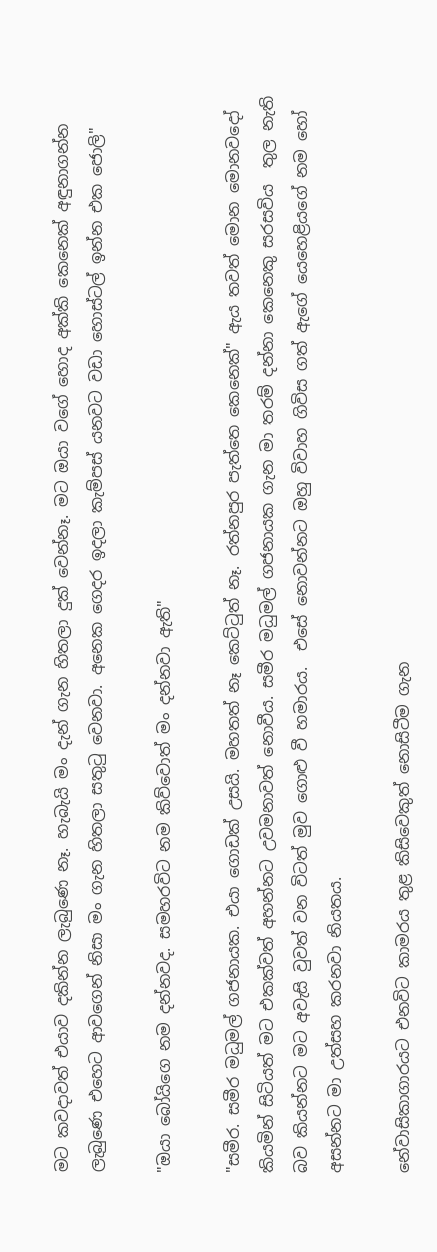මට කවදාවත් එයාව දකින්න ලැබුණෙ නෑ. හැබැයි මං දැන් ගැන හිතලා දුක් වෙන්නෑ. මට ඔයා වගේ හොද අක්කි කෙනෙක් අඳුනාගන්න ලැබුණෙ එහෙට ආවගෙන් නිසා මං ගැන හිතලා සතුටු වෙනවා. අනෙක ගෙදර ඉදලා කැම්පස් යනවට වඩා හොස්ටල් ඉන්න එක ජොලි"

"ඔයා බෝයිගෙ නම දන්නවද. සමහරවිට නම කිව්වොත් මං දන්නවා ඇති"

"සමීර. සමීර මධුමල් ගජනායක. එයා ගොඩක් උසයි. මහතත් නෑ කෙට්ටුත් නෑ. රත්නපුර පැත්තෙ කෙනෙක්" ඇය තවත් මොන මොනවදෝ කියමින් සිටියත් මට එකක්වත් අහන්නට උවමනාවත් නොවීය. සමීර මධුමල් ගජනායක ගැන මා තරම් දන්නා කෙනෙකු සරසවිය  තුල නැති බව කියන්නට මට අවැසි වුවත් වන විටත් මුව ගොළු වී හමාරය.  එසේ නොවන්නට ඔහු විවාහ ගිවිස ගත් ඇගේ යෙහෙළියගේ නම හෝ අසන්නට මා උත්සහ කරනවා නියතය.

නේවාසිකාගාරයට එනවිට කාමරය තුළ කිසිවෙකුත් නොසිටීම ගැන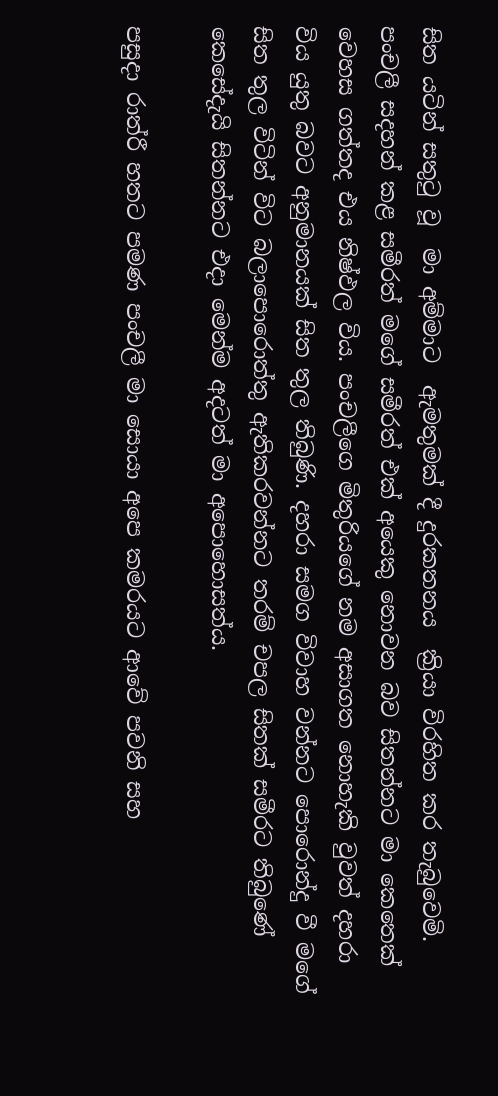සිත යටින් සතුටු වූ  මා අම්මාට  ඇමතුමක් දී දුරකතනය  ක්‍රියා විරහිත කර තැබුවෙමි. පංචලී සදහන් කළ සමීරත් මගේ සමීරත් එක් අයෙකු නොවන බව සිතන්නට මා කෙතෙක් වෙහස ගත්තද එය නිෂ්ඵල විය. පංචලීගෙ මිතුරියගේ නම අසාගත නොහැකි වුවත් දහරා විය යුතු බවට අනුමානයක් සිත තුල තිබුණි. දහරා සමග විවාහ වන්නට පොරොන්දු වී මගේ සිත තුල විටින් විට බලාපොරොත්තු ඇතිකරවන්නට තරම් චපල සිතක් සමීරට තිබුණේ කෙසේදැයි සිතන්නට එදා මෙන්ම අදටත් මා අපොහොසත්ය.

පසුදා රාත්රී හතට පමණ පංචලී මා සොයා අපෙ කමරයට ආවේ පවනි සහ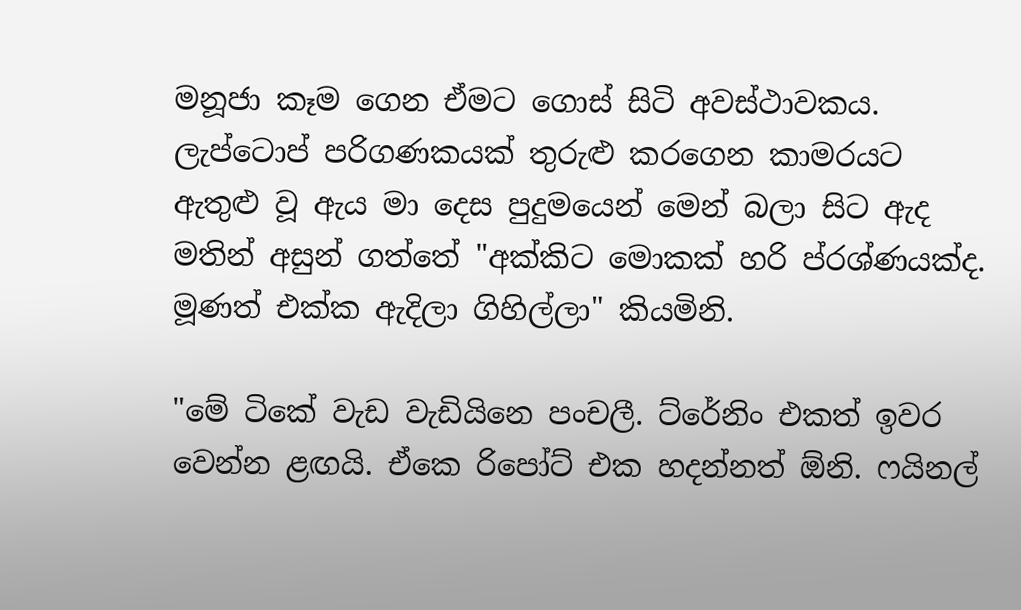මනූජා කෑම ගෙන ඒමට ගොස් සිටි අවස්ථාවකය. ලැප්ටොප් පරිගණකයක් තුරුළු කරගෙන කාමරයට ඇතුළු වූ ඇය මා දෙස පුදුමයෙන් මෙන් බලා සිට ඇද මතින් අසුන් ගත්තේ "අක්කිට මොකක් හරි ප්රශ්ණයක්ද. මූණත් එක්ක ඇදිලා ගිහිල්ලා" කියමිනි.

"මේ ටිකේ වැඩ වැඩියිනෙ පංචලී. ට්රේනිං එකත් ඉවර වෙන්න ළඟයි. ඒකෙ රිපෝට් එක හදන්නත් ඕනි. ෆයිනල්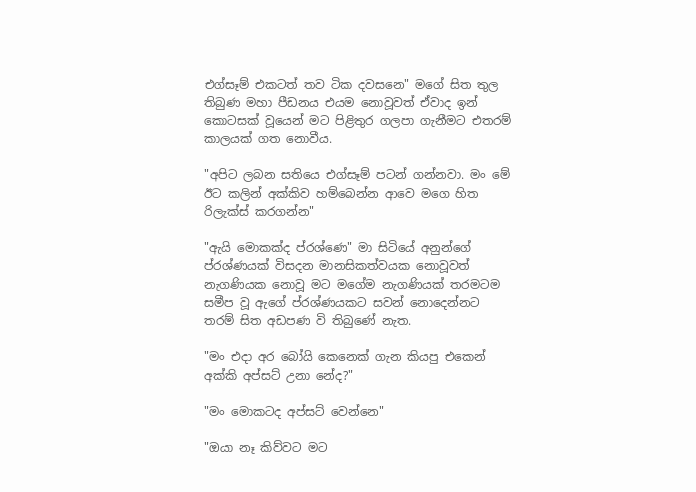එග්සෑම් එකටත් තව ටික දවසනෙ" මගේ සිත තුල තිබුණ මහා පීඩනය එයම නොවූවත් ඒවාද ඉන් කොටසක් වූයෙන් මට පිළිතුර ගලපා ගැනීමට එතරම් කාලයක් ගත නොවීය.

"අපිට ලබන සතියෙ එග්සෑම් පටන් ගන්නවා. මං මේ ඊට කලින් අක්කිව හම්බෙන්න ආවෙ මගෙ හිත රිලැක්ස් කරගන්න"

"ඇයි මොකක්ද ප්රශ්ණෙ" මා සිටියේ අනුන්ගේ ප්රශ්ණයක් විසදන මානසිකත්වයක නොවූවත් නැගණියක නොවූ මට මගේම නැගණියක් තරමටම සමීප වූ ඇගේ ප්රශ්ණයකට සවන් නොදෙන්නට තරම් සිත අඩපණ වි තිබුණේ නැත.

"මං එදා අර බෝයි කෙනෙක් ගැන කියපු එකෙන් අක්කි අප්සට් උනා නේද?"

"මං මොකටද අප්සට් වෙන්නෙ"

"ඔයා නෑ කිව්වට මට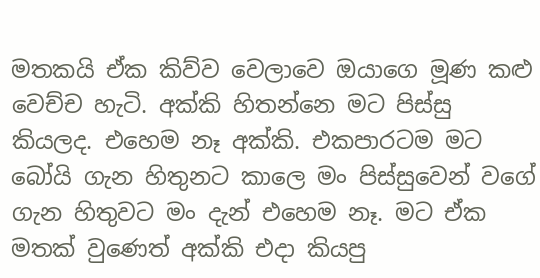මතකයි ඒක කිව්ව වෙලාවෙ ඔයාගෙ මූණ කළු වෙච්ච හැටි. අක්කි හිතන්නෙ මට පිස්සු කියලද. එහෙම නෑ අක්කි. එකපාරටම මට බෝයි ගැන හිතුනට කාලෙ මං පිස්සුවෙන් වගේ ගැන හිතුවට මං දැන් එහෙම නෑ. මට ඒක මතක් වුණෙත් අක්කි එදා කියපු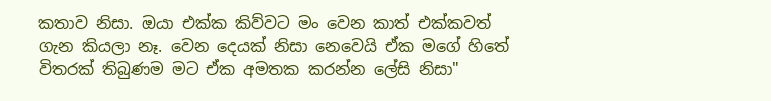කතාව නිසා. ඔයා එක්ක කිව්වට මං වෙන කාත් එක්කවත් ගැන කියලා නෑ. වෙන දෙයක් නිසා නෙවෙයි ඒක මගේ හිතේ විතරක් තිබුණම මට ඒක අමතක කරන්න ලේසි නිසා"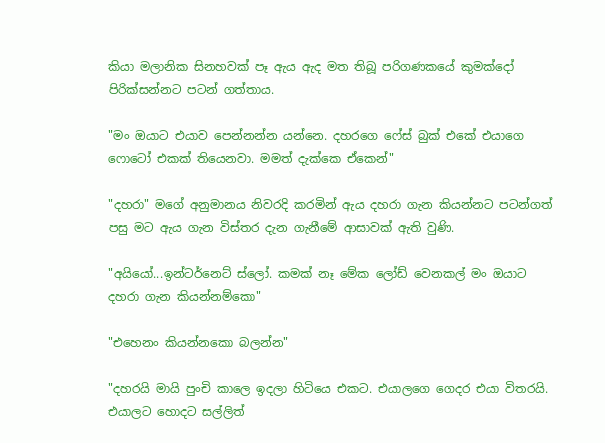කියා මලානික සිනහවක් පෑ ඇය ඇද මත තිබූ පරිගණකයේ කුමක්දෝ පිරික්සන්නට පටන් ගත්තාය.

"මං ඔයාට එයාව පෙන්නන්න යන්නෙ. දහරගෙ ෆේස් බුක් එකේ එයාගෙ ෆොටෝ එකක් තියෙනවා. මමත් දැක්කෙ ඒකෙන්"

"දහරා" මගේ අනුමානය නිවරදි කරමින් ඇය දහරා ගැන කියන්නට පටන්ගත් පසු මට ඇය ගැන විස්තර දැන ගැනීමේ ආසාවක් ඇති වුණි.

"අයියෝ...ඉන්ටර්නෙට් ස්ලෝ. කමක් නෑ මේක ලෝඩ් වෙනකල් මං ඔයාට දහරා ගැන කියන්නම්කො"

"එහෙනං කියන්නකො බලන්න"

"දහරයි මායි පුංචි කාලෙ ඉදලා හිටියෙ එකට. එයාලගෙ ගෙදර එයා විතරයි. එයාලට හොදට සල්ලිත්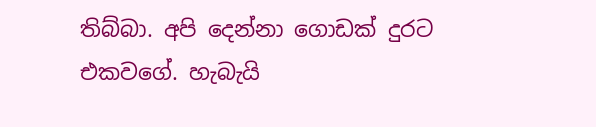තිබ්බා. අපි දෙන්නා ගොඩක් දුරට එකවගේ. හැබැයි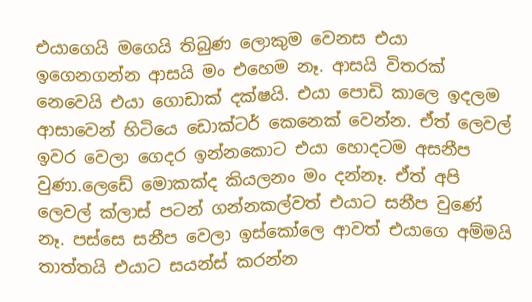එයාගෙයි මගෙයි තිබුණ ලොකුම වෙනස එයා ඉගෙනගන්න ආසයි මං එහෙම නෑ. ආසයි විතරක් නෙවෙයි එයා ගොඩාක් දක්ෂයි. එයා පොඩි කාලෙ ඉදලම ආසාවෙන් හිටියෙ ඩොක්ටර් කෙනෙක් වෙන්න. ඒත් ලෙවල් ඉවර වෙලා ගෙදර ඉන්නකොට එයා හොදටම අසනීප වුණා.ලෙඩේ මොකක්ද කියලනං මං දන්නෑ. ඒත් අපි ලෙවල් ක්ලාස් පටන් ගන්නකල්වත් එයාට සනීප වුණේ නෑ. පස්සෙ සනීප වෙලා ඉස්කෝලෙ ආවත් එයාගෙ අම්මයි තාත්තයි එයාට සයන්ස් කරන්න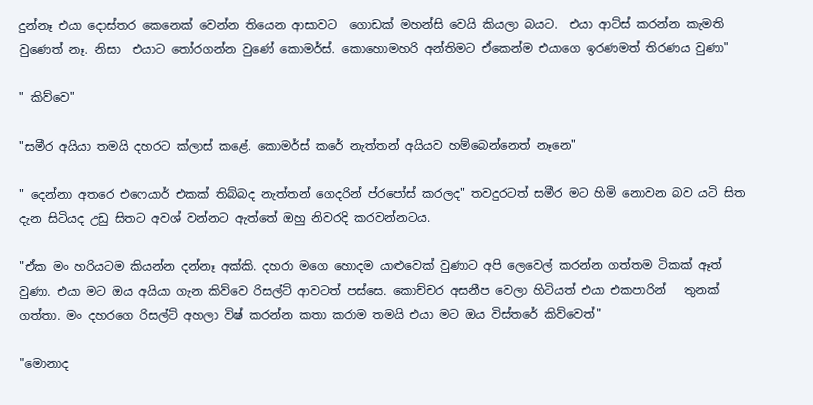දුන්නෑ එයා දොස්තර කෙනෙක් වෙන්න තියෙන ආසාවට  ගොඩක් මහන්සි වෙයි කියලා බයට.  එයා ආට්ස් කරන්න කැමති වුණෙත් නෑ. නිසා  එයාට තෝරගන්න වුණේ කොමර්ස්. කොහොමහරි අන්තිමට ඒකෙන්ම එයාගෙ ඉරණමත් තිරණය වුණා"

" කිව්වෙ"

"සමීර අයියා තමයි දහරට ක්ලාස් කළේ. කොමර්ස් කරේ නැත්තන් අයියව හම්බෙන්නෙත් නෑනෙ"

" දෙන්නා අතරෙ එෆෙයාර් එකක් තිබ්බද නැත්තන් ගෙදරින් ප්රපෝස් කරලද" තවදුරටත් සමීර මට හිමි නොවන බව යටි සිත දැන සිටියද උඩු සිතට අවශ් වන්නට ඇත්තේ ඔහු නිවරදි කරවන්නටය.

"ඒක මං හරියටම කියන්න දන්නෑ අක්කි. දහරා මගෙ හොදම යාළුවෙක් වුණාට අපි ලෙවෙල් කරන්න ගත්තම ටිකක් ඈත් වුණා. එයා මට ඔය අයියා ගැන කිව්වෙ රිසල්ට් ආවටත් පස්සෙ. කොච්චර අසනීප වෙලා හිටියත් එයා එකපාරින්   තුනක් ගත්තා. මං දහරගෙ රිසල්ට් අහලා විෂ් කරන්න කතා කරාම තමයි එයා මට ඔය විස්තරේ කිව්වෙත්"

"මොනාද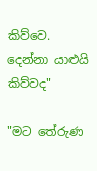කිව්වෙ. දෙන්නා යාළුයි කිව්වද"

"මට තේරුණ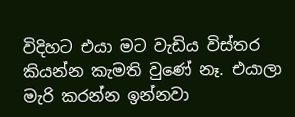විදිහට එයා මට වැඩිය විස්තර කියන්න කැමති වුණේ නෑ. එයාලා මැරි කරන්න ඉන්නවා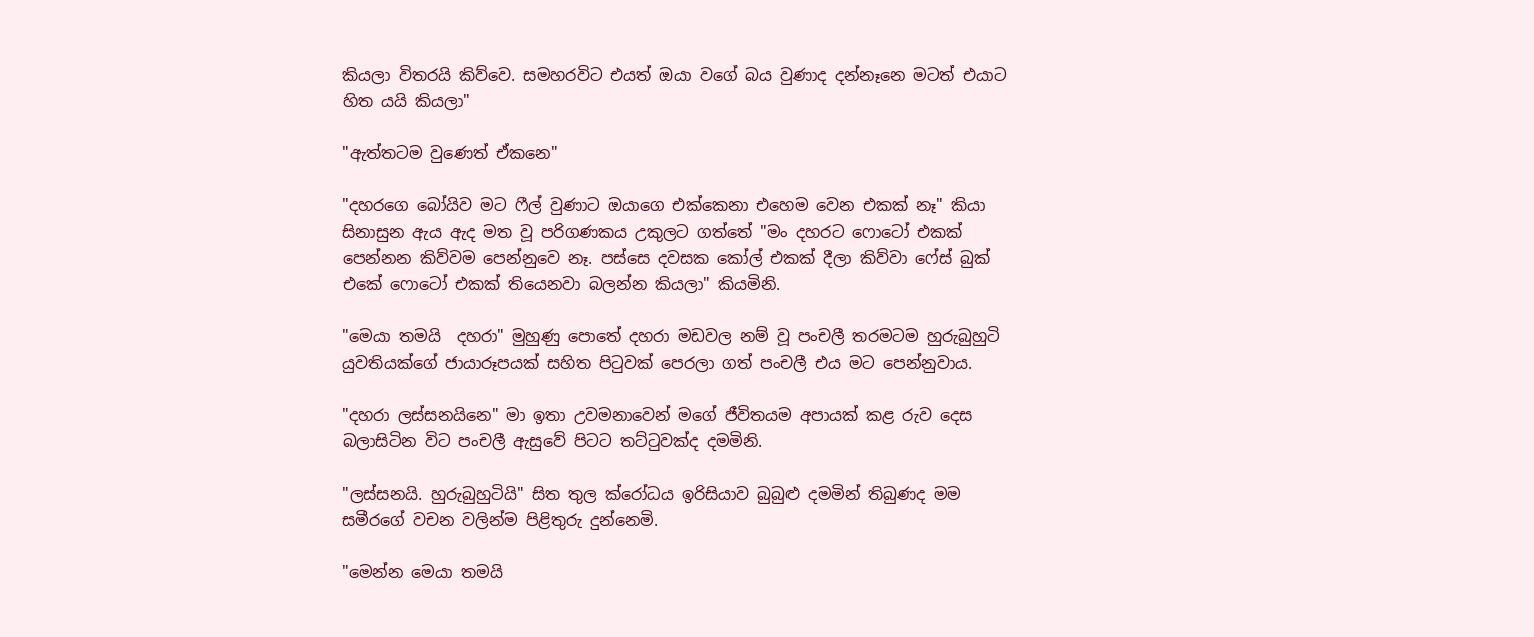කියලා විතරයි කිව්වෙ. සමහරවිට එයත් ඔයා වගේ බය වුණාද දන්නෑනෙ මටත් එයාට හිත යයි කියලා"

"ඇත්තටම වුණෙත් ඒකනෙ"

"දහරගෙ බෝයිව මට ෆීල් වුණාට ඔයාගෙ එක්කෙනා එහෙම වෙන එකක් නෑ" කියා සිනාසුන ඇය ඇද මත වූ පරිගණකය උකුලට ගත්තේ "මං දහරට ෆොටෝ එකක් පෙන්නන කිව්වම පෙන්නුවෙ නෑ. පස්සෙ දවසක කෝල් එකක් දීලා කිව්වා ෆේස් බුක් එකේ ෆොටෝ එකක් තියෙනවා බලන්න කියලා" කියමිනි.

"මෙයා තමයි  දහරා" මුහුණු පොතේ දහරා මඩවල නම් වූ පංචලී තරමටම හුරුබුහුටි  යුවතියක්ගේ ජායාරූපයක් සහිත පිටුවක් පෙරලා ගත් පංචලී එය මට පෙන්නුවාය.

"දහරා ලස්සනයිනෙ" මා ඉතා උවමනාවෙන් මගේ ජීවිතයම අපායක් කළ රුව දෙස බලාසිටින විට පංචලී ඇසුවේ පිටට තට්ටුවක්ද දමමිනි.

"ලස්සනයි. හුරුබුහුටියි" සිත තුල ක්රෝධය ඉරිසියාව බුබුළු දමමින් තිබුණද මම සමීරගේ වචන වලින්ම පිළිතුරු දුන්නෙමි.

"මෙන්න මෙයා තමයි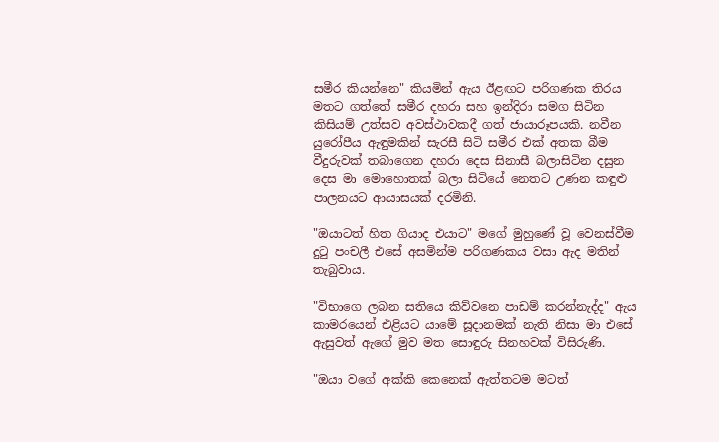සමීර කියන්නෙ" කියමින් ඇය ඊළඟට පරිගණක තිරය මතට ගත්තේ සමීර දහරා සහ ඉන්දිරා සමග සිටින කිසියම් උත්සව අවස්ථාවකදී ගත් ජායාරූපයකි. නවීන යුරෝපීය ඇඳුමකින් සැරසී සිටි සමීර එක් අතක බීම වීදුරුවක් තබාගෙන දහරා දෙස සිනාසී බලාසිටින දසුන දෙස මා මොහොතක් බලා සිටියේ නෙතට උණන කඳුළු පාලනයට ආයාසයක් දරමිනි.

"ඔයාටත් හිත ගියාද එයාට" මගේ මුහුණේ වූ වෙනස්වීම දුටු පංචලී එසේ අසමින්ම පරිගණකය වසා ඇද මතින් තැබුවාය.

"විභාගෙ ලබන සතියෙ කිව්වනෙ පාඩම් කරන්නැද්ද" ඇය කාමරයෙන් එළියට යාමේ සූදානමක් නැති නිසා මා එසේ ඇසුවත් ඇගේ මුව මත සොඳුරු සිනහවක් විසිරුණි.

"ඔයා වගේ අක්කි කෙනෙක් ඇත්තටම මටත්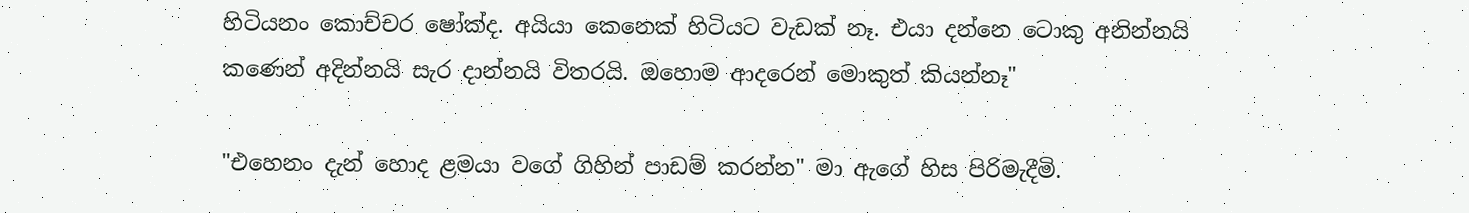හිටියනං කොච්චර ෂෝක්ද. අයියා කෙනෙක් හිටියට වැඩක් නෑ. එයා දන්නෙ ටොකු අනින්නයි කණෙන් අදින්නයි සැර දාන්නයි විතරයි. ඔහොම ආදරෙන් මොකුත් කියන්නෑ"

"එහෙනං දැන් හොද ළමයා වගේ ගිහින් පාඩම් කරන්න" මා ඇගේ හිස පිරිමැදීමි.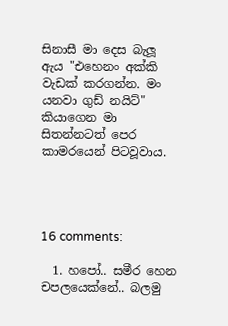සිනාසී මා දෙස බැලූ ඇය "එහෙනං අක්කි වැඩක් කරගන්න. මං යනවා ගුඩ් නයිට්" කියාගෙන මා සිතන්නටත් පෙර කාමරයෙන් පිටවූවාය.




16 comments:

  1. හපෝ.. සමීර හෙන චපලයෙක්නේ.. බලමු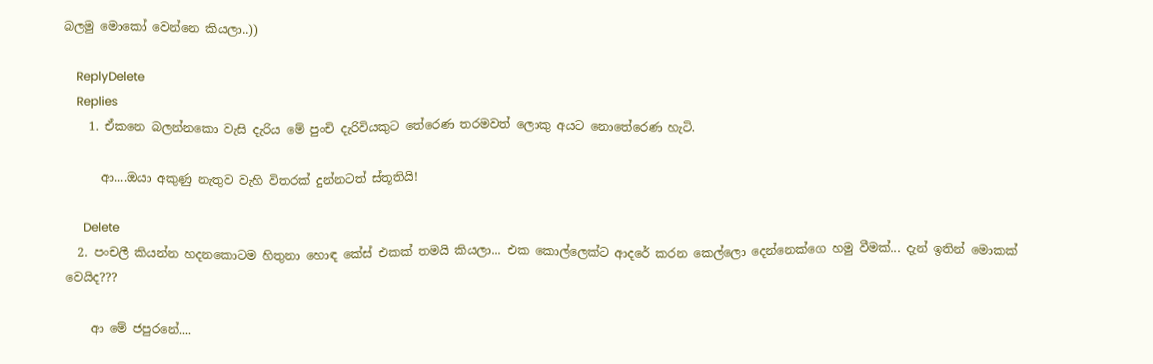බලමු මොකෝ වෙන්නෙ කියලා..))

    ReplyDelete
    Replies
    1. ඒකනෙ බලන්නකො වැසි දැරිය මේ පුංචි දැරිවියකුට තේරෙණ තරමවත් ලොකු අයට නොතේරෙණ හැටි.

      ආ....ඔයා අකුණු නැතුව වැහි විතරක් දුන්නටත් ස්තූතියි!

      Delete
  2. පංචලී කියන්න හදනකොටම හිතුනා හොඳ කේස් එකක් තමයි කියලා... එක කොල්ලෙක්ට ආදරේ කරන කෙල්ලො දෙන්නෙක්ගෙ හමු වීමක්... දැන් ඉතින් මොකක් වෙයිද???

    ආ මේ ජපුරනේ....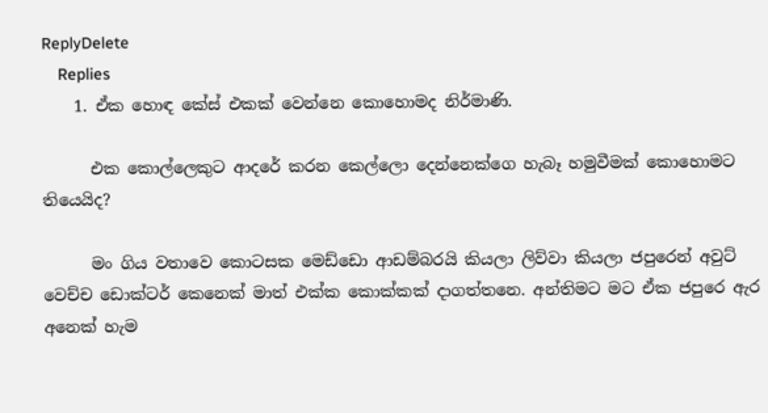ReplyDelete
    Replies
    1. ඒක හොඳ කේස් එකක් වෙන්නෙ කොහොමද නිර්මාණි.

      එක කොල්ලෙකුට ආදරේ කරන කෙල්ලො දෙන්නෙක්ගෙ හැබෑ හමුවීමක් කොහොමට තියෙයිද?

      මං ගිය වතාවෙ කොටසක මෙඩ්ඩො ආඩම්බරයි කියලා ලිව්වා කියලා ජපුරෙන් අවුට් වෙච්ච ඩොක්ටර් කෙනෙක් මාත් එක්ක කොක්කක් දාගත්තනෙ. අන්තිමට මට ඒක ජපුරෙ ඇර අනෙක් හැම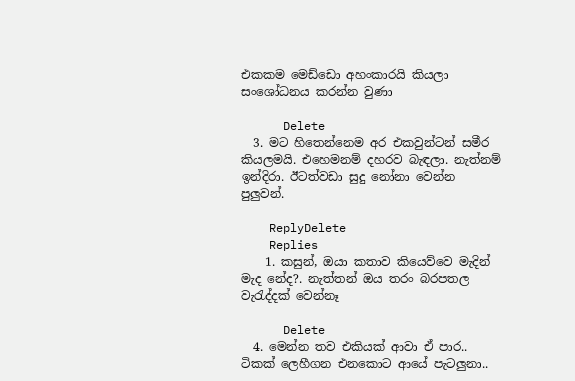එකකම මෙඩ්ඩො අහංකාරයි කියලා සංශෝධනය කරන්න වුණා

      Delete
  3. මට හිතෙන්නෙම අර එකවුන්ටන් සමීර කියලමයි. එහෙමනම් දහරව බැඳලා. නැත්නම් ඉන්දිරා. ඊටත්වඩා සුදු නෝනා වෙන්න පුලුවන්.

    ReplyDelete
    Replies
    1. කසුන්, ඔයා කතාව කියෙව්වෙ මැදින් මැද නේද?. නැත්තන් ඔය තරං බරපතල වැරැද්දක් වෙන්නෑ

      Delete
  4. මෙන්න තව එකියක් ආවා ඒ පාර.. ටිකක් ලෙහීගන එනකොට ආයේ පැටලුනා..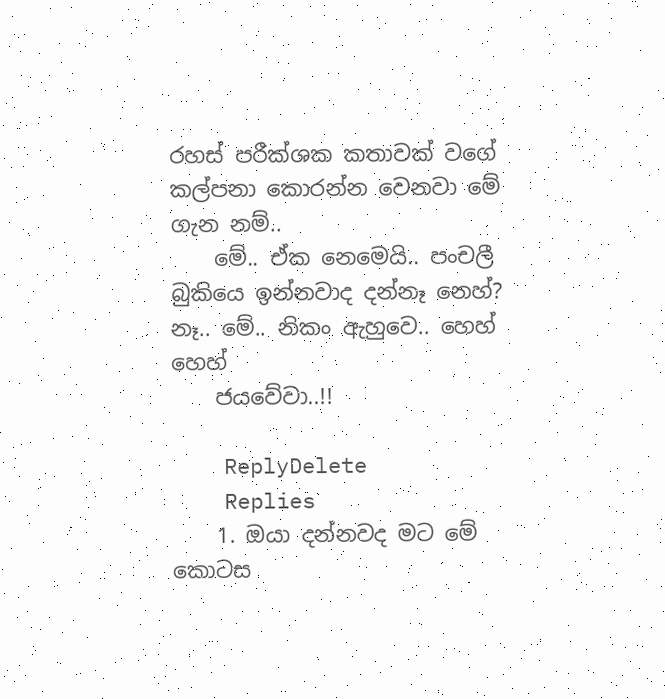රහස් පරීක්ශක කතාවක් වගේ කල්පනා කොරන්න වෙනවා මේ ගැන නම්..
    මේ.. ඒක නෙමෙයි.. පංචලී බුකියෙ ඉන්නවාද දන්නෑ නෙහ්? නෑ.. මේ.. නිකං ඇහුවෙ.. හෙහ් හෙහ්
    ජයවේවා..!!

    ReplyDelete
    Replies
    1. ඔයා දන්නවද මට මේ කොටස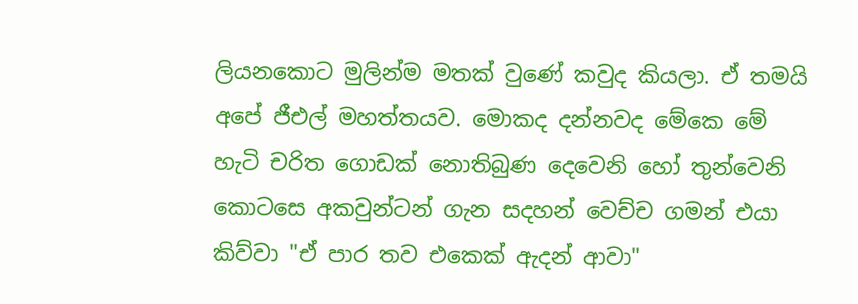ලියනකොට මුලින්ම මතක් වුණේ කවුද කියලා. ඒ තමයි අපේ ජීඑල් මහත්තයව. මොකද දන්නවද මේකෙ මේ හැටි චරිත ගොඩක් නොතිබුණ දෙවෙනි හෝ තුන්වෙනි කොටසෙ අකවුන්ටන් ගැන සදහන් වෙච්ච ගමන් එයා කිව්වා "ඒ පාර තව එකෙක් ඇදන් ආවා"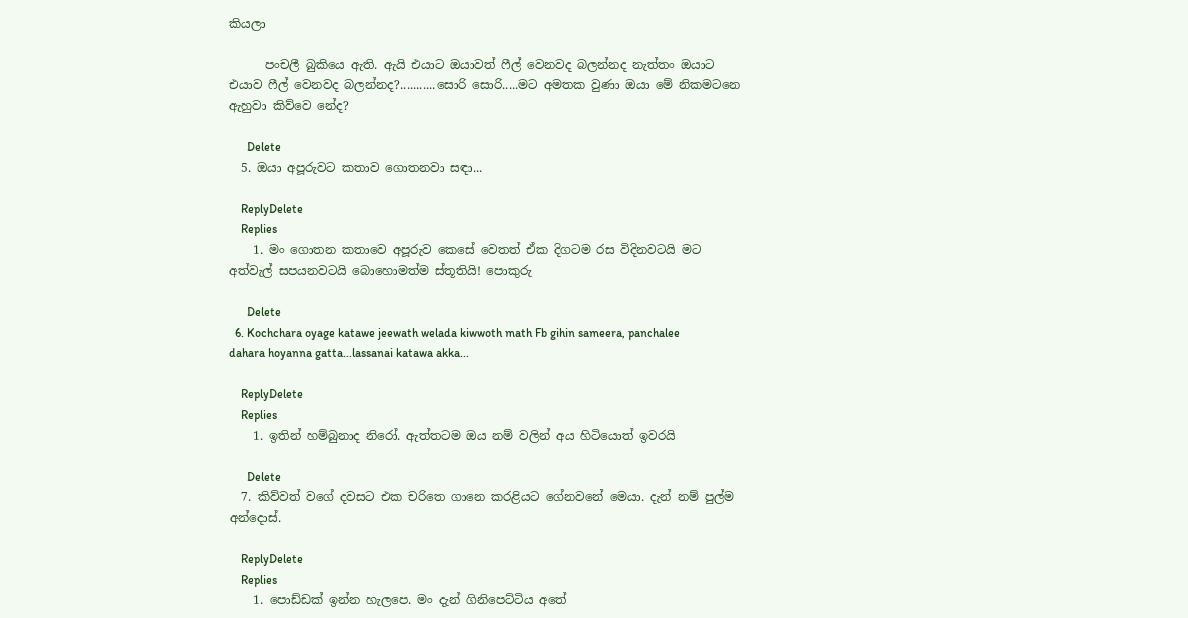කියලා

      පංචලී බුකියෙ ඇති. ඇයි එයාට ඔයාවත් ෆීල් වෙනවද බලන්නද නැත්තං ඔයාට එයාව ෆීල් වෙනවද බලන්නද?...........සොරි සොරි.....මට අමතක වුණා ඔයා මේ නිකමටනෙ ඇහුවා කිව්වෙ නේද?

      Delete
  5. ඔයා අපූරුවට කතාව ගොතනවා සඳා...

    ReplyDelete
    Replies
    1. මං ගොතන කතාවෙ අපූරුව කෙසේ වෙතත් ඒක දිගටම රස විදිනවටයි මට අත්වැල් සපයනවටයි බොහොමත්ම ස්තූතියි! පොකුරු

      Delete
  6. Kochchara oyage katawe jeewath welada kiwwoth math Fb gihin sameera, panchalee dahara hoyanna gatta...lassanai katawa akka...

    ReplyDelete
    Replies
    1. ඉතින් හම්බුනාද නිරෝ. ඇත්තටම ඔය නම් වලින් අය හිටියොත් ඉවරයි

      Delete
  7. කිව්වත් වගේ දවසට එක චරිතෙ ගානෙ කරළියට ගේනවනේ මෙයා. දැන් නම් පුල්ම අන්දොස්.

    ReplyDelete
    Replies
    1. පොඩ්ඩක් ඉන්න හැලපෙ. මං දැන් ගිනිපෙට්ටිය අතේ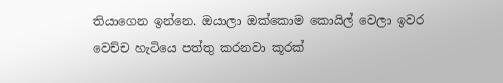තියාගෙන ඉන්නෙ. ඔයාලා ඔක්කොම කොයිල් වෙලා ඉවර වෙච්ච හැටියෙ පත්තු කරනවා කූරක්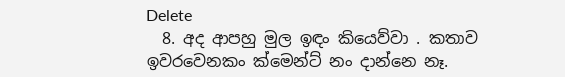Delete
  8. අද ආපහු මුල ඉඳං කියෙව්වා . කතාව ඉවරවෙනකං ක්මෙන්ට් නං දාන්නෙ නෑ.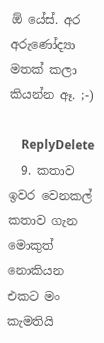ඕ යේස්. අර අරුණෝද්‍යා මතක් කලා කියන්න ඈ. ;-)

    ReplyDelete
  9. කතාව ඉවර වෙනකල් කතාව ගැන මොකුත් නොකියන එකට මං කැමතියි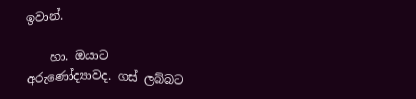ඉවාන්.

    හා. ඔයාට අරුණෝද්‍යාවද. ගස් ලබ්බට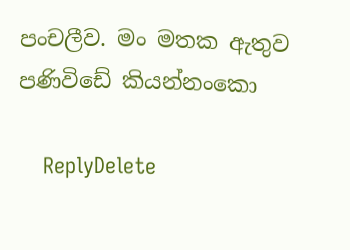පංචලීව. මං මතක ඇතුව පණිවිඩේ කියන්නංකො

    ReplyDelete